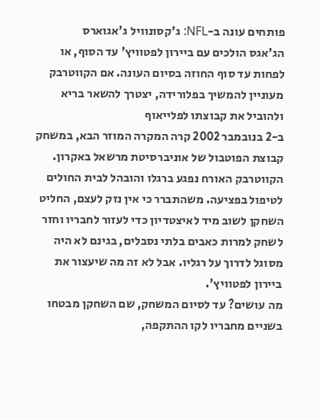פותחים עונה ב-NFL: ג'קסונוויל ג'אגוארס
הג'אגס הולכים עם ביירון לפטוויץ' עד הסוף, או לפחות עד סוף החוזה בסיום העונה. אם הקווטרבק מעוניין להמשיך בפלורידה, יצטרך להשאר בריא ולהוביל את קבוצתו לפלייאוף
ב-2 בנובמבר 2002 קרה המקרה המוזר הבא, במשחק קבוצת הפוטבול של אוניברסיטת מרשאל באקרון. הקווטרבק האורח נפגע ברגלו והובהל לבית החולים לטיפול בפציעה. משהתברר כי אין נזק לעצם, החליט השחקן לשוב מיד לאיצטדיון כדי לעזור לחבריו וחזר לשחק למרות כאבים בלתי נסבלים, בגינם לא היה מסוגל לדרוך על רגליו. אבל לא זה מה שיעצור את ביירון לפטוויץ'.
מה עושים? עד לסיום המשחק, שם השחקן מבטחו בשניים מחבריו לקו ההתקפה,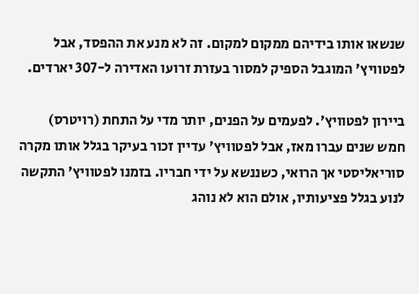שנשאו אותו בידיהם ממקום למקום. זה לא מנע את ההפסד, אבל לפטוויץ' המוגבל הספיק למסור בעזרת זרועו האדירה ל-307 יארדים.

ביירון לפטוויץ'. לפעמים על הפנים, יותר מדי על התחת (רויטרס)
חמש שנים עברו מאז, אבל לפטוויץ' עדיין זכור בעיקר בגלל אותו מקרה סוריאליסטי אך הרואי, כשננשא על ידי חבריו. בזמנו לפטוויץ' התקשה לנוע בגלל פציעותיו, אולם הוא לא נוהג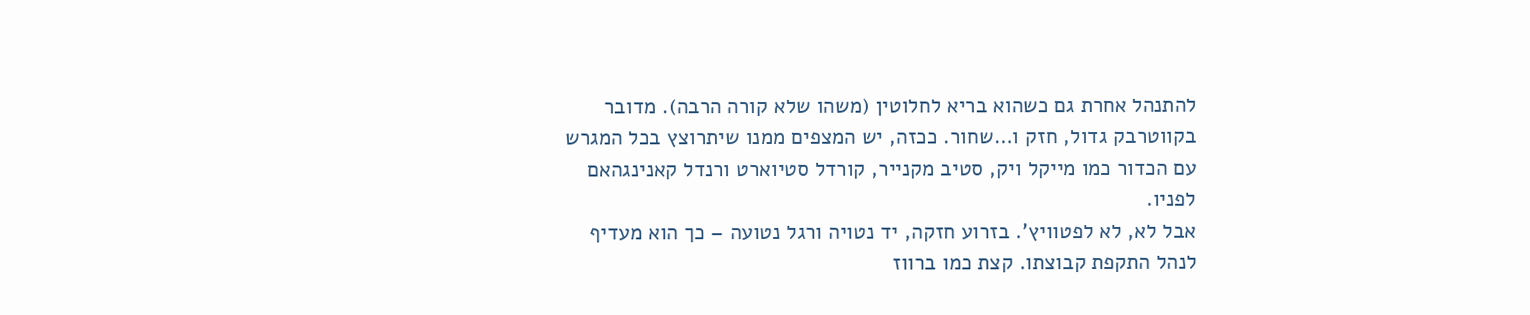להתנהל אחרת גם כשהוא בריא לחלוטין (משהו שלא קורה הרבה). מדובר בקווטרבק גדול, חזק ו…שחור. ככזה, יש המצפים ממנו שיתרוצץ בכל המגרש עם הכדור כמו מייקל ויק, סטיב מקנייר, קורדל סטיוארט ורנדל קאנינגהאם לפניו.
אבל לא, לא לפטוויץ'. בזרוע חזקה, יד נטויה ורגל נטועה – כך הוא מעדיף לנהל התקפת קבוצתו. קצת כמו ברווז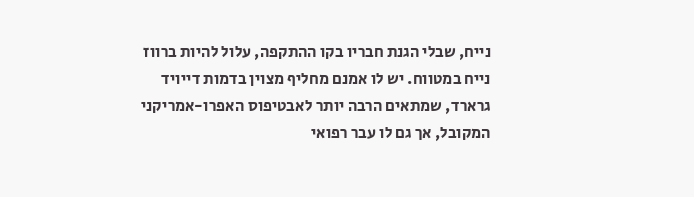נייח, שבלי הגנת חבריו בקו ההתקפה, עלול להיות ברווז נייח במטווח. יש לו אמנם מחליף מצוין בדמות דייויד גרארד, שמתאים הרבה יותר לאבטיפוס האפרו-אמריקני המקובל, אך גם לו עבר רפואי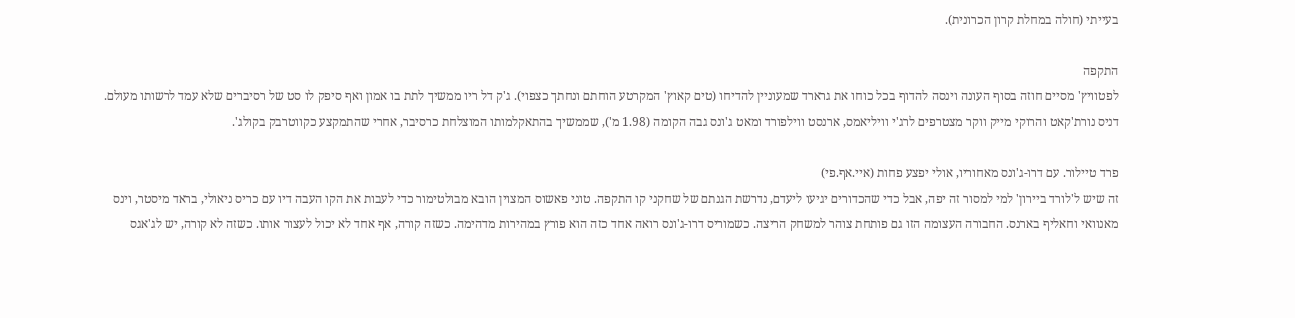בעייתי (חולה במחלת קרון הכרונית).

התקפה
לפטוויץ' מסיים חוזה בסוף העונה וינסה להדוף בכל כוחו את גרארד שמעוניין להדיחו (טים קאוץ' המקרטע הוחתם ונחתך כצפוי). ג'ק דל ריו ממשיך לתת בו אמון ואף סיפק לו סט של רסיברים שלא עמד לרשותו מעולם. דניס נורת'קאט והרוקי מייק ווקר מצטרפים לרג'י וויליאמס, ארנסט ווילפורד ומאט ג'ונס גבה הקומה (1.98 מ'), שממשיך בהתאקלמותו המוצלחת כרסיבר, אחרי שהתמקצע כקווטרבק בקולג'.

פרד טיילור. עם דרו-ג'ונס מאחוריו, אולי יפצע פחות (איי.אף.פי)
זה שיש ל'לורד ביירון' למי למסור זה יפה, אבל כדי שהכדורים יגיעו ליעדם, נדרשת הגנתם של שחקני קו התקפה. טוני פאשוס המצוין הובא מבולטימור כדי לעבות את הקו העבה דיו עם כריס ניאולי, בראד מיסטר, וינס מאנוואי וחאליף בארנס. החבורה העצומה הזו גם פותחת צוהר למשחק הריצה. כשמוריס דרו-ג'ונס רואה אחד כזה הוא פורץ במהירות מדהימה. כשזה קורה, אף אחד לא יכול לעצור אותו. כשזה לא קורה, יש לג'אגס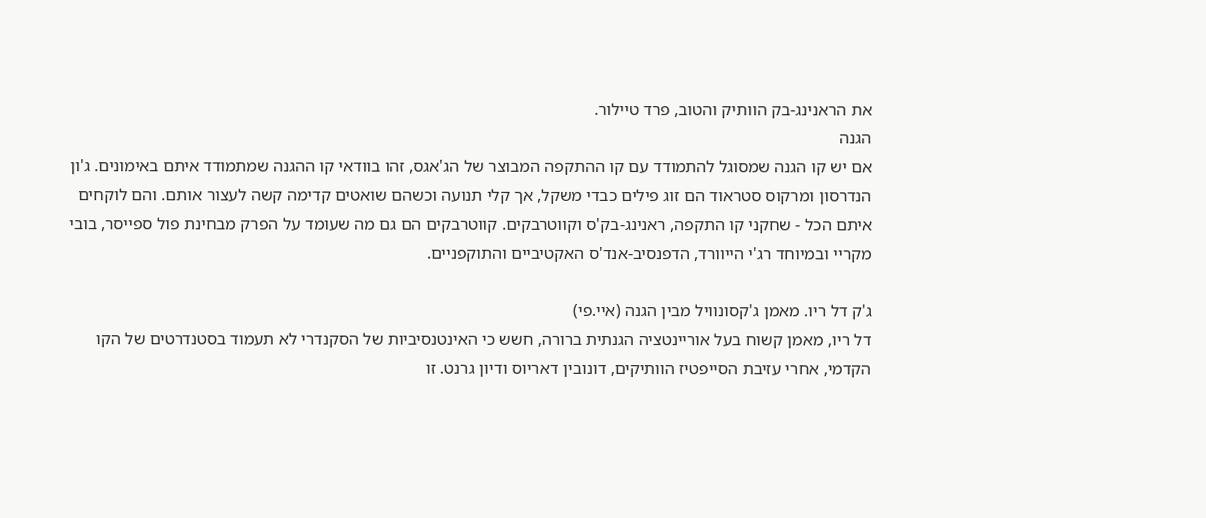את הראנינג-בק הוותיק והטוב, פרד טיילור.
הגנה
אם יש קו הגנה שמסוגל להתמודד עם קו ההתקפה המבוצר של הג'אגס, זהו בוודאי קו ההגנה שמתמודד איתם באימונים. ג'ון הנדרסון ומרקוס סטראוד הם זוג פילים כבדי משקל, אך קלי תנועה וכשהם שואטים קדימה קשה לעצור אותם. והם לוקחים איתם הכל - שחקני קו התקפה, ראנינג-בק'ס וקווטרבקים. קווטרבקים הם גם מה שעומד על הפרק מבחינת פול ספייסר, בובי מקריי ובמיוחד רג'י הייוורד, הדפנסיב-אנד'ס האקטיביים והתוקפניים.

ג'ק דל ריו. מאמן ג'קסונוויל מבין הגנה (איי.פי)
דל ריו, מאמן קשוח בעל אוריינטציה הגנתית ברורה, חשש כי האינטנסיביות של הסקנדרי לא תעמוד בסטנדרטים של הקו הקדמי, אחרי עזיבת הסייפטיז הוותיקים, דונובין דאריוס ודיון גרנט. זו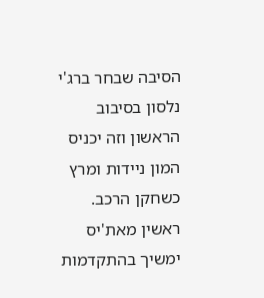הסיבה שבחר ברג'י נלסון בסיבוב הראשון וזה יכניס המון ניידות ומרץ כשחקן הרכב. ראשין מאת'יס ימשיך בהתקדמות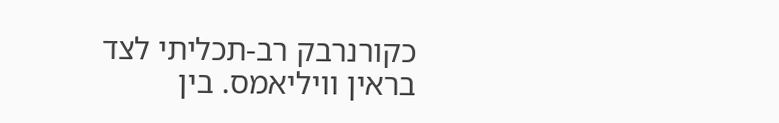כקורנרבק רב-תכליתי לצד בראין וויליאמס. בין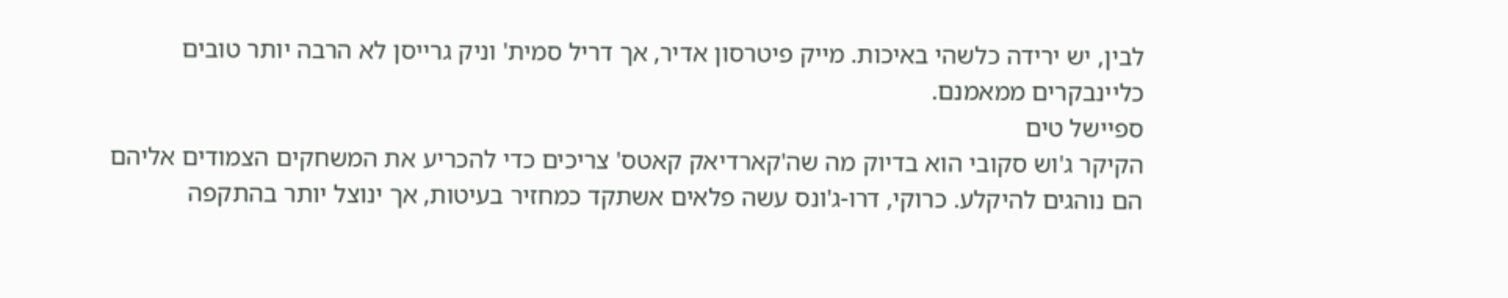לבין, יש ירידה כלשהי באיכות. מייק פיטרסון אדיר, אך דריל סמית' וניק גרייסן לא הרבה יותר טובים כליינבקרים ממאמנם.
ספיישל טים
הקיקר ג'וש סקובי הוא בדיוק מה שה'קארדיאק קאטס' צריכים כדי להכריע את המשחקים הצמודים אליהם הם נוהגים להיקלע. כרוקי, דרו-ג'ונס עשה פלאים אשתקד כמחזיר בעיטות, אך ינוצל יותר בהתקפה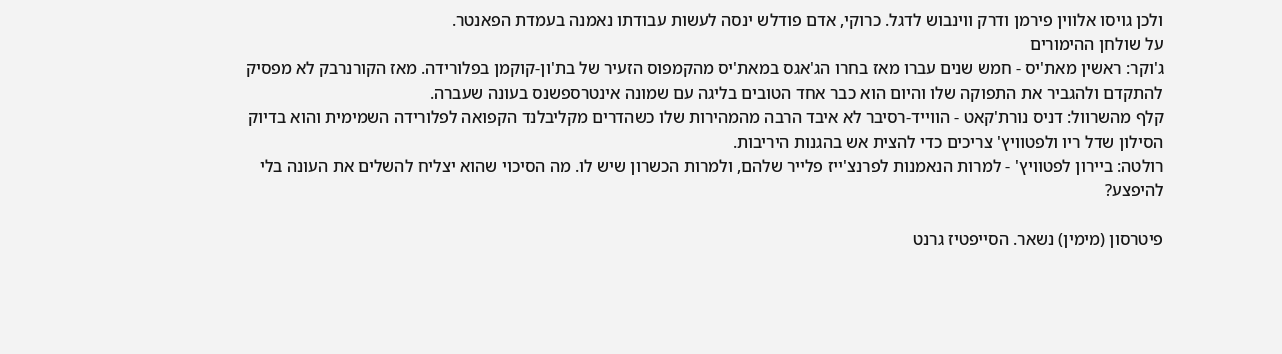ולכן גויסו אלווין פירמן ודרק ווינבוש לדגל. כרוקי, אדם פודלש ינסה לעשות עבודתו נאמנה בעמדת הפאנטר.
על שולחן ההימורים
ג'וקר: ראשין מאת'יס - חמש שנים עברו מאז בחרו הג'אגס במאת'יס מהקמפוס הזעיר של בת'ון-קוקמן בפלורידה. מאז הקורנרבק לא מפסיק להתקדם ולהגביר את התפוקה שלו והיום הוא כבר אחד הטובים בליגה עם שמונה אינטרספשנס בעונה שעברה.
קלף מהשרוול: דניס נורת'קאט - הווייד-רסיבר לא איבד הרבה מהמהירות שלו כשהדרים מקליבלנד הקפואה לפלורידה השמימית והוא בדיוק הסילון שדל ריו ולפטוויץ' צריכים כדי להצית אש בהגנות היריבות.
רולטה: ביירון לפטוויץ' - למרות הנאמנות לפרנצ'ייז פלייר שלהם, ולמרות הכשרון שיש לו. מה הסיכוי שהוא יצליח להשלים את העונה בלי להיפצע?

פיטרסון (מימין) נשאר. הסייפטיז גרנט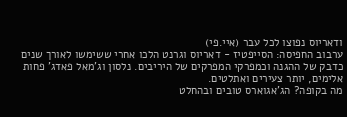ודאריוס נפוצו לכל עבר (איי.פי)
ערבוב החפיסה: הסייפטיז - דאריוס וגרנט הלכו אחרי ששימשו לאורך שנים כדבק של ההגנה וכמפרקי המפרקים של היריבים. נלסון וג'מאל פאדג' פחות אלימים, יותר צעירים ואתלטים.
מה בקופה? הג'אגוארס טובים ובהחלט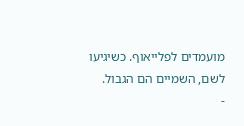מועמדים לפלייאוף. כשיגיעו לשם, השמיים הם הגבול.
-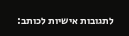לתגובות אישיות לכותב: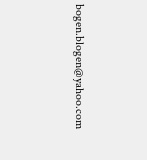bogen.blogen@yahoo.com